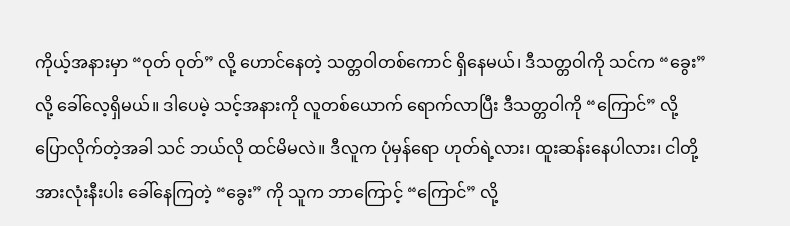ကိုယ့်အနားမှာ “ဝုတ် ဝုတ်” လို့ ဟောင်နေတဲ့ သတ္တဝါတစ်ကောင် ရှိနေမယ်၊ ဒီသတ္တဝါကို သင်က “ခွေး” လို့ ခေါ်လေ့ရှိမယ်။ ဒါပေမဲ့ သင့်အနားကို လူတစ်ယောက် ရောက်လာပြီး ဒီသတ္တဝါကို “ကြောင်” လို့ ပြောလိုက်တဲ့အခါ သင် ဘယ်လို ထင်မိမလဲ။ ဒီလူက ပုံမှန်ရော ဟုတ်ရဲ့လား၊ ထူးဆန်းနေပါလား၊ ငါတို့အားလုံးနီးပါး ခေါ်နေကြတဲ့ “ခွေး” ကို သူက ဘာကြောင့် “ကြောင်” လို့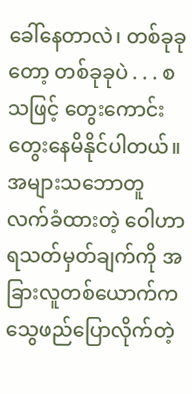ခေါ်နေတာလဲ၊ တစ်ခုခုတော့ တစ်ခုခုပဲ . . . စသဖြင့် တွေးကောင်းတွေးနေမိနိုင်ပါတယ်။ အများသဘောတူ လက်ခံထားတဲ့ ဝေါဟာရသတ်မှတ်ချက်ကို အခြားလူတစ်ယောက်က သွေဖည်ပြောလိုက်တဲ့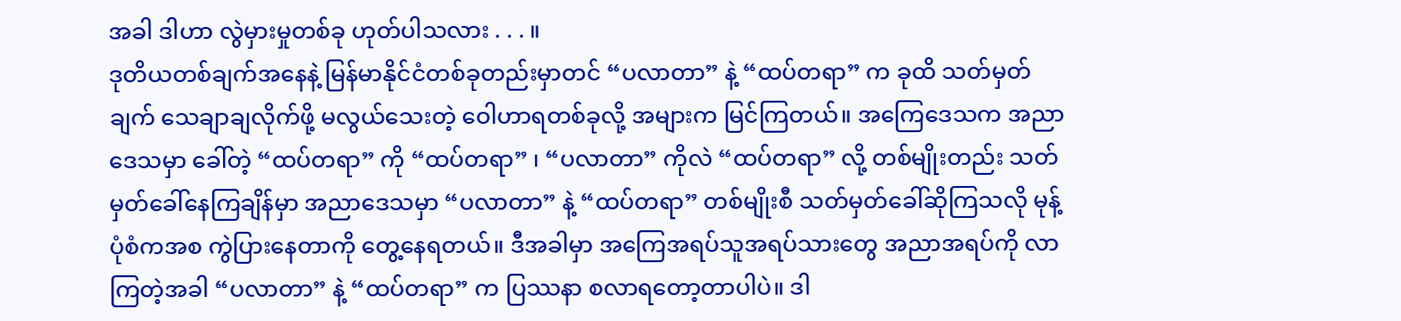အခါ ဒါဟာ လွဲမှားမှုတစ်ခု ဟုတ်ပါသလား . . . ။
ဒုတိယတစ်ချက်အနေနဲ့ မြန်မာနိုင်ငံတစ်ခုတည်းမှာတင် “ပလာတာ” နဲ့ “ထပ်တရာ” က ခုထိ သတ်မှတ်ချက် သေချာချလိုက်ဖို့ မလွယ်သေးတဲ့ ဝေါဟာရတစ်ခုလို့ အများက မြင်ကြတယ်။ အကြေဒေသက အညာဒေသမှာ ခေါ်တဲ့ “ထပ်တရာ” ကို “ထပ်တရာ” ၊ “ပလာတာ” ကိုလဲ “ထပ်တရာ” လို့ တစ်မျိုးတည်း သတ်မှတ်ခေါ်နေကြချိန်မှာ အညာဒေသမှာ “ပလာတာ” နဲ့ “ထပ်တရာ” တစ်မျိုးစီ သတ်မှတ်ခေါ်ဆိုကြသလို မုန့်ပုံစံကအစ ကွဲပြားနေတာကို တွေ့နေရတယ်။ ဒီအခါမှာ အကြေအရပ်သူအရပ်သားတွေ အညာအရပ်ကို လာကြတဲ့အခါ “ပလာတာ” နဲ့ “ထပ်တရာ” က ပြဿနာ စလာရတော့တာပါပဲ။ ဒါ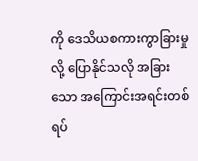ကို ဒေသိယစကားကွာခြားမှုလို့ ပြောနိုင်သလို အခြားသော အကြောင်းအရင်းတစ်ရပ်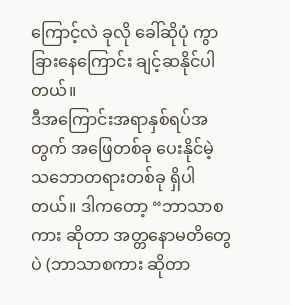ကြောင့်လဲ ခုလို ခေါ်ဆိုပုံ ကွာခြားနေကြောင်း ချင့်ဆနိုင်ပါတယ်။
ဒီအကြောင်းအရာနှစ်ရပ်အတွက် အဖြေတစ်ခု ပေးနိုင်မဲ့ သဘောတရားတစ်ခု ရှိပါတယ်။ ဒါကတော့ “ဘာသာစကား ဆိုတာ အတ္တနောမတိတွေပဲ (ဘာသာစကား ဆိုတာ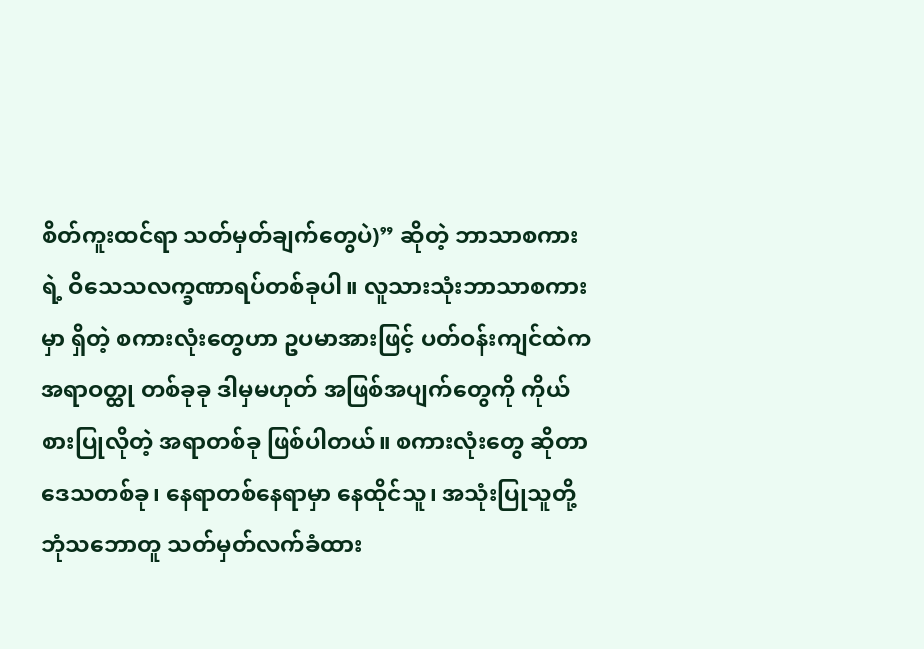စိတ်ကူးထင်ရာ သတ်မှတ်ချက်တွေပဲ)” ဆိုတဲ့ ဘာသာစကားရဲ့ ဝိသေသလက္ခဏာရပ်တစ်ခုပါ။ လူသားသုံးဘာသာစကားမှာ ရှိတဲ့ စကားလုံးတွေဟာ ဥပမာအားဖြင့် ပတ်ဝန်းကျင်ထဲက အရာဝတ္ထု တစ်ခုခု ဒါမှမဟုတ် အဖြစ်အပျက်တွေကို ကိုယ်စားပြုလိုတဲ့ အရာတစ်ခု ဖြစ်ပါတယ်။ စကားလုံးတွေ ဆိုတာ ဒေသတစ်ခု၊ နေရာတစ်နေရာမှာ နေထိုင်သူ၊ အသုံးပြုသူတို့ ဘုံသဘောတူ သတ်မှတ်လက်ခံထား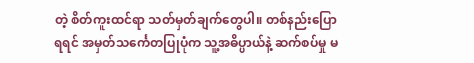တဲ့ စိတ်ကူးထင်ရာ သတ်မှတ်ချက်တွေပါ။ တစ်နည်းပြောရရင် အမှတ်သင်္ကေတပြုပုံက သူ့အဓိပ္ပာယ်နဲ့ ဆက်စပ်မှု မ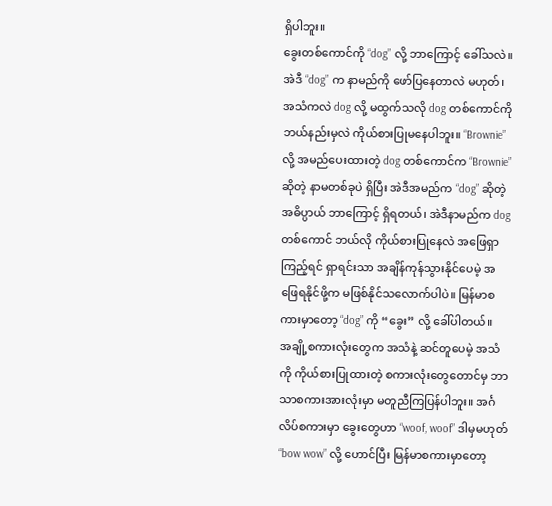ရှိပါဘူး။
ခွေးတစ်ကောင်ကို “dog” လို့ ဘာကြောင့် ခေါ်သလဲ။ အဲဒီ “dog” က နာမည်ကို ဖော်ပြနေတာလဲ မဟုတ်၊ အသံကလဲ dog လို့ မထွက်သလို dog တစ်ကောင်ကို ဘယ်နည်းမှလဲ ကိုယ်စားပြုမနေပါဘူး။ “Brownie” လို့ အမည်ပေးထားတဲ့ dog တစ်ကောင်က “Brownie” ဆိုတဲ့ နာမတစ်ခုပဲ ရှိပြီး အဲဒီအမည်က “dog” ဆိုတဲ့ အဓိပ္ပာယ် ဘာကြောင့် ရှိရတယ်၊ အဲဒီနာမည်က dog တစ်ကောင် ဘယ်လို ကိုယ်စားပြုနေလဲ အဖြေရှာကြည့်ရင် ရှာရင်းသာ အချိန်ကုန်သွားနိုင်ပေမဲ့ အဖြေရနိုင်ဖို့က မဖြစ်နိုင်သလောက်ပါပဲ။ မြန်မာစကားမှာတော့ “dog” ကို “ခွေး” လို့ ခေါ်ပါတယ်။
အချို့စကားလုံးတွေက အသံနဲ့ ဆင်တူပေမဲ့ အသံကို ကိုယ်စားပြုထားတဲ့ စကားလုံးတွေတောင်မှ ဘာသာစကားအားလုံးမှာ မတူညီကြပြန်ပါဘူး။ အင်္ဂလိပ်စကားမှာ ခွေးတွေဟာ “woof, woof” ဒါမှမဟုတ် “bow wow” လို့ ဟောင်ပြီး မြန်မာစကားမှာတော့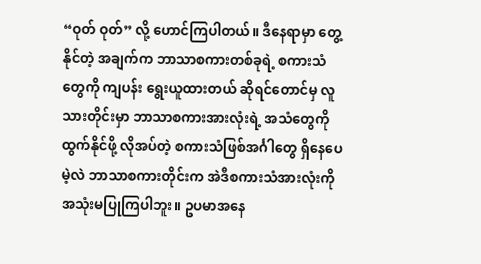“ဝုတ် ဝုတ်” လို့ ဟောင်ကြပါတယ်။ ဒီနေရာမှာ တွေ့နိုင်တဲ့ အချက်က ဘာသာစကားတစ်ခုရဲ့ စကားသံတွေကို ကျပန်း ရွေးယူထားတယ် ဆိုရင်တောင်မှ လူသားတိုင်းမှာ ဘာသာစကားအားလုံးရဲ့ အသံတွေကို ထွက်နိုင်ဖို့ လိုအပ်တဲ့ စကားသံဖြစ်အင်္ဂါတွေ ရှိနေပေမဲ့လဲ ဘာသာစကားတိုင်းက အဲဒီစကားသံအားလုံးကို အသုံးမပြုကြပါဘူး။ ဥပမာအနေ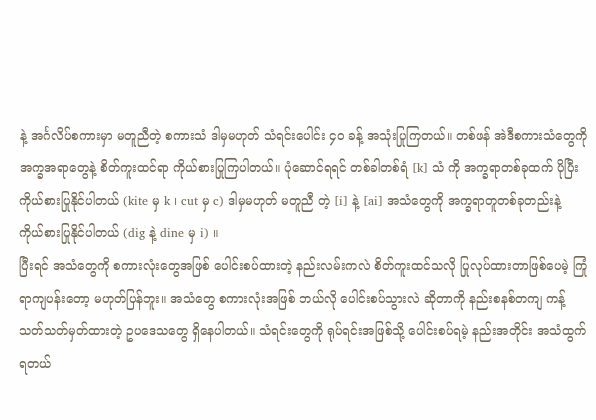နဲ့ အင်္ဂလိပ်စကားမှာ မတူညီတဲ့ စကားသံ ဒါမှမဟုတ် သံရင်းပေါင်း ၄၀ ခန့် အသုံးပြုကြတယ်။ တစ်ဖန် အဲဒီစကားသံတွေကို အက္ခအရာတွေနဲ့ စိတ်ကူးထင်ရာ ကိုယ်စားပြုကြပါတယ်။ ပုံဆောင်ရရင် တစ်ခါတစ်ရံ [k] သံ ကို အက္ခရာတစ်ခုထက် ပိုပြီး ကိုယ်စားပြုနိုင်ပါတယ် (kite မှ k ၊ cut မှ c) ဒါမှမဟုတ် မတူညီ တဲ့ [i] နဲ့ [ai] အသံတွေကို အက္ခရာတူတစ်ခုတည်းနဲ့ ကိုယ်စားပြုနိုင်ပါတယ် (dig နဲ့ dine မှ i) ။
ပြီးရင် အသံတွေကို စကားလုံးတွေအဖြစ် ပေါင်းစပ်ထားတဲ့ နည်းလမ်းကလဲ စိတ်ကူးထင်သလို ပြုလုပ်ထားတာဖြစ်ပေမဲ့ ကြုံရာကျပန်းတော့ မဟုတ်ပြန်ဘူး။ အသံတွေ စကားလုံးအဖြစ် ဘယ်လို ပေါင်းစပ်သွားလဲ ဆိုတာကို နည်းစနစ်တကျ ကန့်သတ်သတ်မှတ်ထားတဲ့ ဥပဒေသတွေ ရှိနေပါတယ်။ သံရင်းတွေကို ရုပ်ရင်းအဖြစ်သို့ ပေါင်းစပ်ရမဲ့ နည်းအတိုင်း အသံထွက်ရတယ်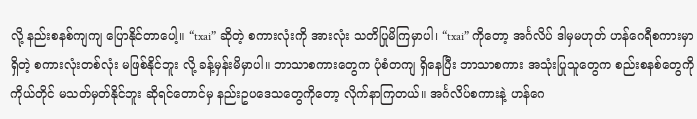လို့ နည်းစနစ်ကျကျ ပြောနိုင်တာပေါ့။ “txai” ဆိုတဲ့ စကားလုံးကို အားလုံး သတိပြုမိကြမှာပါ၊ “txai” ကိုတော့ အင်္ဂလိပ် ဒါမှမဟုတ် ဟန်ဂေရီစကားမှာ ရှိတဲ့ စကားလုံးတစ်လုံး မဖြစ်နိုင်ဘူး လို့ ခန့်မှန်းမိမှာပါ။ ဘာသာစကားတွေက ပုံစံတကျ ရှိနေပြီး ဘာသာစကား အသုံးပြုသူတွေက စည်းစနစ်တွေကို ကိုယ်တိုင် မသတ်မှတ်နိုင်ဘူး ဆိုရင်တောင်မှ နည်းဥပဒေသတွေကိုတော့ လိုက်နာကြတယ်။ အင်္ဂလိပ်စကားနဲ့ ဟန်ဂေ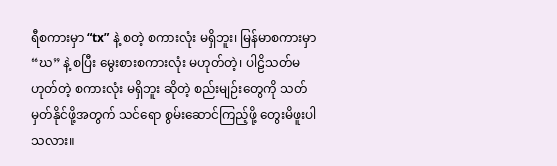ရီစကားမှာ “tx” နဲ့ စတဲ့ စကားလုံး မရှိဘူး၊ မြန်မာစကားမှာ “ဃ” နဲ့ စပြီး မွေးစားစကားလုံး မဟုတ်တဲ့၊ ပါဠိသတ်မဟုတ်တဲ့ စကားလုံး မရှိဘူး ဆိုတဲ့ စည်းမျဉ်းတွေကို သတ်မှတ်နိုင်ဖို့အတွက် သင်ရော စွမ်းဆောင်ကြည့်ဖို့ တွေးမိဖူးပါသလား။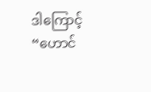ဒါကြောင့် “ဟောင်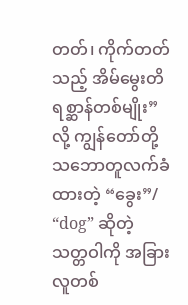တတ်၊ ကိုက်တတ်သည့် အိမ်မွေးတိရစ္ဆာန်တစ်မျိုး” လို့ ကျွန်တော်တို့ သဘောတူလက်ခံထားတဲ့ “ခွေး”/ “dog” ဆိုတဲ့ သတ္တဝါကို အခြားလူတစ်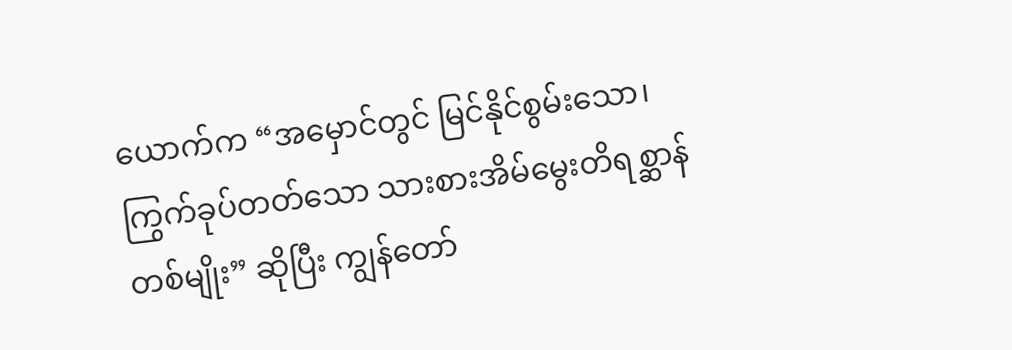ယောက်က “အမှောင်တွင် မြင်နိုင်စွမ်းသော၊ ကြွက်ခုပ်တတ်သော သားစားအိမ်မွေးတိရစ္ဆာန်တစ်မျိုး” ဆိုပြီး ကျွန်တော်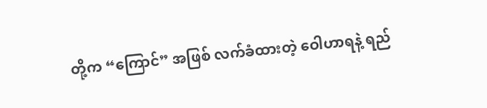တို့က “ကြောင်” အဖြစ် လက်ခံထားတဲ့ ဝေါဟာရနဲ့ ရည်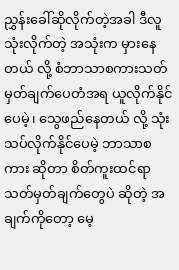ညွှန်းခေါ်ဆိုလိုက်တဲ့အခါ ဒီလူ သုံးလိုက်တဲ့ အသုံးက မှားနေတယ် လို့ စံဘာသာစကားသတ်မှတ်ချက်ပေတံအရ ယူလိုက်နိုင်ပေမဲ့၊ သွေဖည်နေတယ် လို့ သုံးသပ်လိုက်နိုင်ပေမဲ့ ဘာသာစကား ဆိုတာ စိတ်ကူးထင်ရာ သတ်မှတ်ချက်တွေပဲ ဆိုတဲ့ အချက်ကိုတော့ မေ့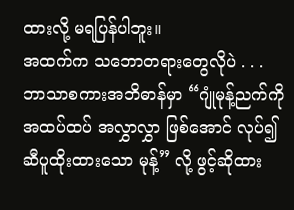ထားလို့ မရပြန်ပါဘူး။
အထက်က သဘောတရားတွေလိုပဲ . . .
ဘာသာစကားအဘိဓာန်မှာ “ဂျုံမုန့်ညက်ကို အထပ်ထပ် အလွှာလွှာ ဖြစ်အောင် လုပ်၍ ဆီပူထိုးထားသော မုန့်” လို့ ဖွင့်ဆိုထား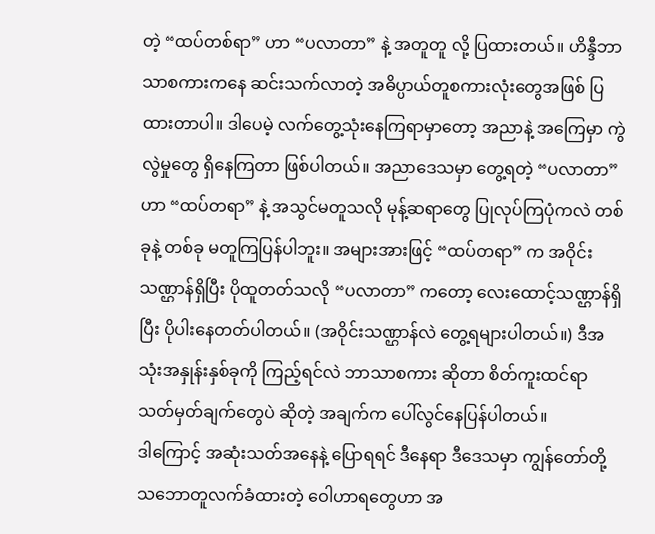တဲ့ “ထပ်တစ်ရာ” ဟာ “ပလာတာ” နဲ့ အတူတူ လို့ ပြထားတယ်။ ဟိန္ဒီဘာသာစကားကနေ ဆင်းသက်လာတဲ့ အဓိပ္ပာယ်တူစကားလုံးတွေအဖြစ် ပြထားတာပါ။ ဒါပေမဲ့ လက်တွေ့သုံးနေကြရာမှာတော့ အညာနဲ့ အကြေမှာ ကွဲလွဲမှုတွေ ရှိနေကြတာ ဖြစ်ပါတယ်။ အညာဒေသမှာ တွေ့ရတဲ့ “ပလာတာ” ဟာ “ထပ်တရာ” နဲ့ အသွင်မတူသလို မုန့်ဆရာတွေ ပြုလုပ်ကြပုံကလဲ တစ်ခုနဲ့ တစ်ခု မတူကြပြန်ပါဘူး။ အများအားဖြင့် “ထပ်တရာ” က အဝိုင်းသဏ္ဌာန်ရှိပြီး ပိုထူတတ်သလို “ပလာတာ” ကတော့ လေးထောင့်သဏ္ဌာန်ရှိပြီး ပိုပါးနေတတ်ပါတယ်။ (အဝိုင်းသဏ္ဌာန်လဲ တွေ့ရများပါတယ်။) ဒီအသုံးအနှုန်းနှစ်ခုကို ကြည့်ရင်လဲ ဘာသာစကား ဆိုတာ စိတ်ကူးထင်ရာ သတ်မှတ်ချက်တွေပဲ ဆိုတဲ့ အချက်က ပေါ်လွင်နေပြန်ပါတယ်။
ဒါကြောင့် အဆုံးသတ်အနေနဲ့ ပြောရရင် ဒီနေရာ ဒီဒေသမှာ ကျွန်တော်တို့ သဘောတူလက်ခံထားတဲ့ ဝေါဟာရတွေဟာ အ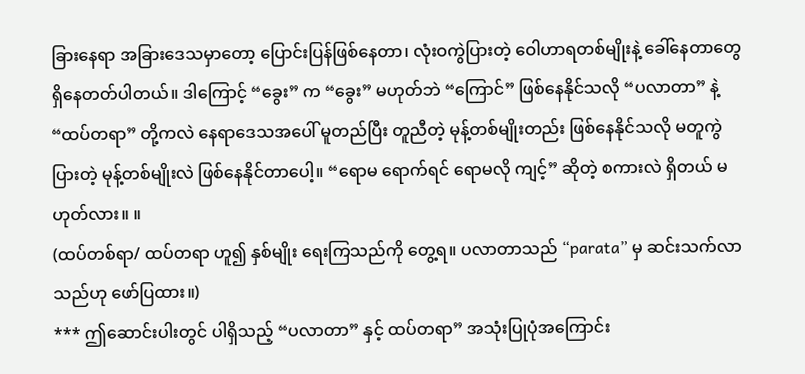ခြားနေရာ အခြားဒေသမှာတော့ ပြောင်းပြန်ဖြစ်နေတာ၊ လုံးဝကွဲပြားတဲ့ ဝေါဟာရတစ်မျိုးနဲ့ ခေါ်နေတာတွေ ရှိနေတတ်ပါတယ်။ ဒါကြောင့် “ခွေး” က “ခွေး” မဟုတ်ဘဲ “ကြောင်” ဖြစ်နေနိုင်သလို “ပလာတာ” နဲ့ “ထပ်တရာ” တို့ကလဲ နေရာဒေသအပေါ် မူတည်ပြီး တူညီတဲ့ မုန့်တစ်မျိုးတည်း ဖြစ်နေနိုင်သလို မတူကွဲပြားတဲ့ မုန့်တစ်မျိုးလဲ ဖြစ်နေနိုင်တာပေါ့။ “ရောမ ရောက်ရင် ရောမလို ကျင့်” ဆိုတဲ့ စကားလဲ ရှိတယ် မဟုတ်လား။ ။
(ထပ်တစ်ရာ/ ထပ်တရာ ဟူ၍ နှစ်မျိုး ရေးကြသည်ကို တွေ့ရ။ ပလာတာသည် “parata” မှ ဆင်းသက်လာသည်ဟု ဖော်ပြထား။)
*** ဤဆောင်းပါးတွင် ပါရှိသည့် “ပလာတာ” နှင့် ထပ်တရာ” အသုံးပြုပုံအကြောင်း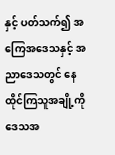နှင့် ပတ်သက်၍ အကြေအဒေသနှင့် အညာဒေသတွင် နေထိုင်ကြသူအချို့ကို ဒေသအ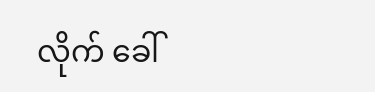လိုက် ခေါ်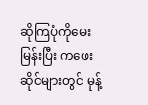ဆိုကြပုံကိုမေးမြန်းပြီး ကဖေးဆိုင်များတွင် မုန့်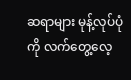ဆရာများ မုန့်လုပ်ပုံကို လက်တွေ့လေ့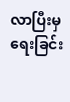လာပြီးမှ ရေးခြင်း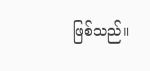ဖြစ်သည်။